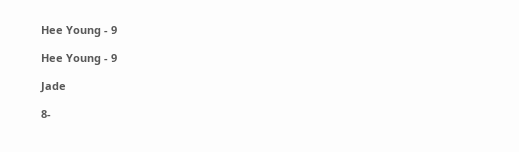Hee Young - 9

Hee Young - 9

Jade

8-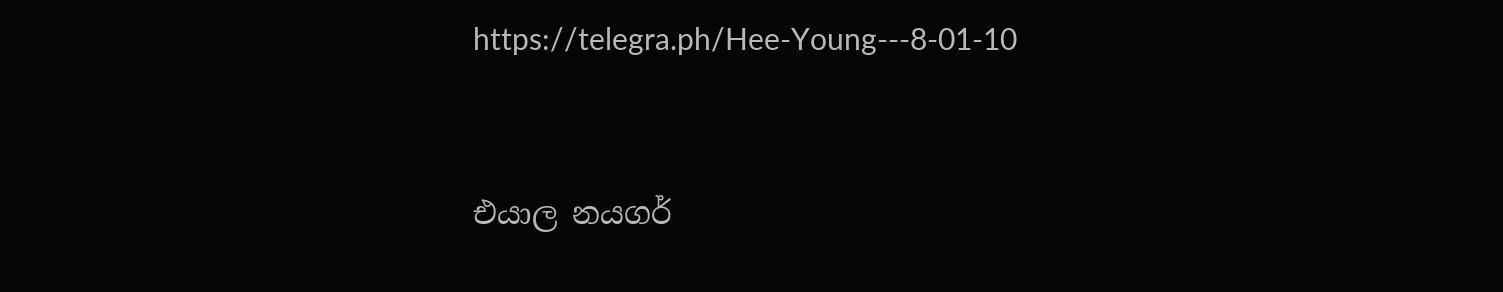https://telegra.ph/Hee-Young---8-01-10


එයාල නයගර්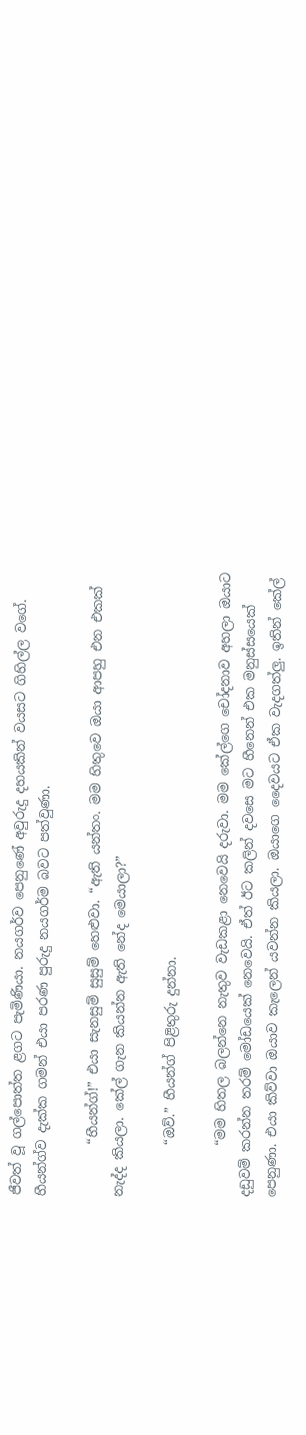ජීවත් වූ ගල්පොත්ත ළගට පැමිණියා. නයගර්ව පෙනුණේ අවුරුදු දහයකින් වයසට ගිහිල්ල වගේ. හීයන්ග්ව දැක්ක ගමන් එයා පරණ පුරුදු නයගර්ම බවට පත්වුණා.

        “හීයන්ග්!” එයා සැනසුම් සුසුම් හෙළුවා. “ඇති යන්තං. මම හිතුවෙ ඔයා ආපහු එන එකක් නැද්ද කියලා. කේල් ගැන කියන්න ඇති නේද මෙයාලා?”

        “ඔව්.” හීයන්ග් පිළිතුරු දුන්නා.

        “මම හිතල බලන්නෙ නැතුව වැඩකළා නෙවෙයි දරුවා. මම කේල්ගෙ චෝදනාව අහලා ඔයාට දඩුවම් කරන්න තරම් මෝඩයෙක් නෙවෙයි. ඒත් ඊට කලින් දවසෙ මට හීනෙන් එක මනුස්සයෙක් පෙනුණා. එයා කිව්වා ඔයාව කැලෙන් යවන්න කියලා. ඔයාගෙ දෛවයට ඒක වැදගත්ලු. ඉතින් කේල්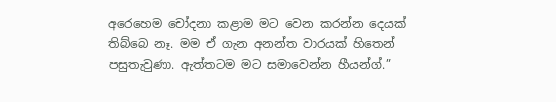අරෙහෙම චෝදනා කළාම මට වෙන කරන්න දෙයක් තිබ්බෙ නෑ. මම ඒ ගැන අනන්ත වාරයක් හිතෙන් පසුතැවුණා. ඇත්තටම මට සමාවෙන්න හීයන්ග්.”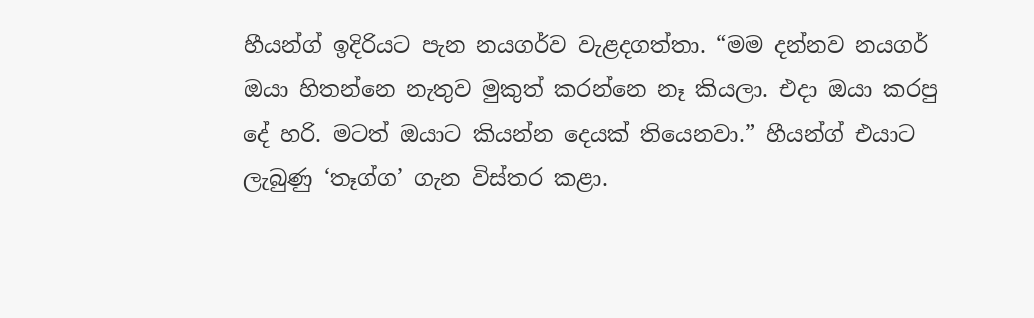හීයන්ග් ඉදිරියට පැන නයගර්ව වැළදගත්තා. “මම දන්නව නයගර් ඔයා හිතන්නෙ නැතුව මුකුත් කරන්නෙ නෑ කියලා. එදා ඔයා කරපු දේ හරි. මටත් ඔයාට කියන්න දෙයක් තියෙනවා.” හීයන්ග් එයාට ලැබුණු ‘තෑග්ග’ ගැන විස්තර කළා.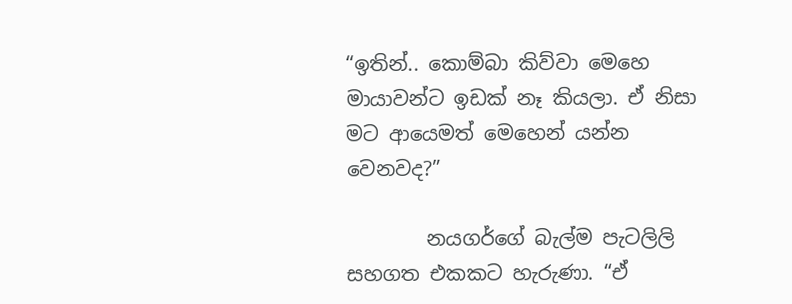“ඉතින්.. කොම්බා කිව්වා මෙහෙ මායාවන්ට ඉඩක් නෑ කියලා. ඒ නිසා මට ආයෙමත් මෙහෙන් යන්න වෙනවද?”

        නයගර්ගේ බැල්ම පැටලිලි සහගත එකකට හැරුණා. “ඒ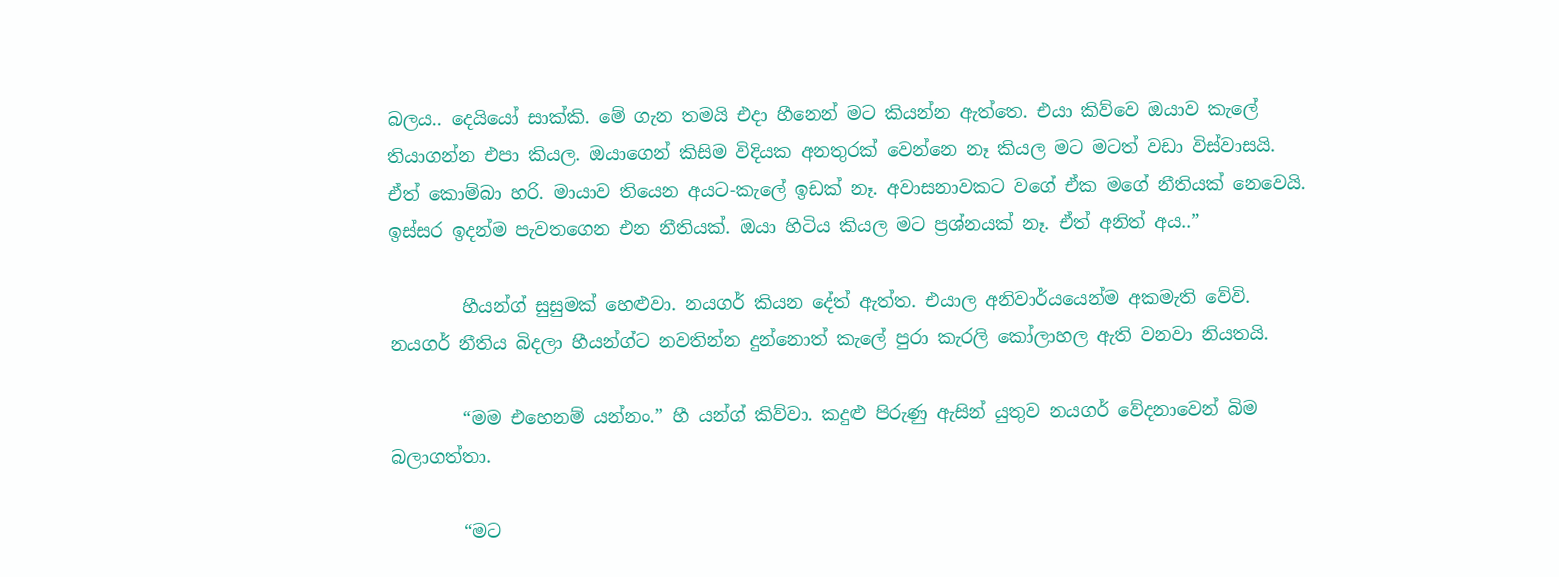බලය.. දෙයියෝ සාක්කි. මේ ගැන තමයි එදා හීනෙන් මට කියන්න ඇත්තෙ. එයා කිව්වෙ ඔයාව කැලේ තියාගන්න එපා කියල. ඔයාගෙන් කිසිම විදියක අනතුරක් වෙන්නෙ නෑ කියල මට මටත් වඩා විස්වාසයි. ඒත් කොම්බා හරි. මායාව තියෙන අයට-කැලේ ඉඩක් නෑ. අවාසනාවකට වගේ ඒක මගේ නීතියක් නෙවෙයි. ඉස්සර ඉදන්ම පැවතගෙන එන නීතියක්. ඔයා හිටිය කියල මට ප්‍රශ්නයක් නෑ. ඒත් අනිත් අය..”

        හීයන්ග් සුසුමක් හෙළුවා. නයගර් කියන දේත් ඇත්ත. එයාල අනිවාර්යයෙන්ම අකමැති වේවි. නයගර් නීතිය බිදලා හීයන්ග්ට නවතින්න දුන්නොත් කැලේ පුරා කැරලි කෝලාහල ඇති වනවා නියතයි.

        “මම එහෙනම් යන්නං.” හී යන්ග් කිව්වා. කදුළු පිරුණු ඇසින් යුතුව නයගර් වේදනාවෙන් බිම බලාගත්තා.

        “මට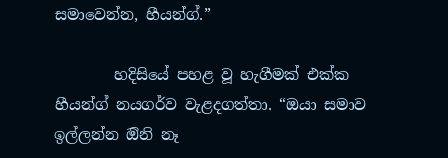සමාවෙන්න, හීයන්ග්.”

        හදිසියේ පහළ වූ හැගීමක් එක්ක හීයන්ග් නයගර්ව වැළදගත්තා. “ඔයා සමාව ඉල්ලන්න ඔිනි නෑ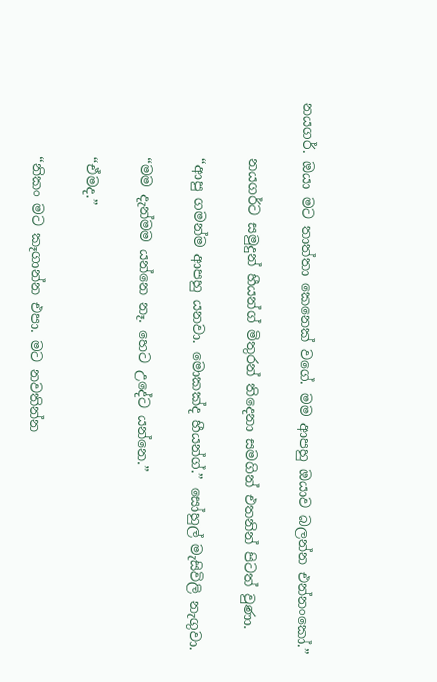නයගර්. ඔයා මට තාත්තා කෙනෙක් වගේ. මම ආපහු ඔයාව බලන්න එන්නංකෝ.”

        නයගර්ට සමුදුන් හීයන්ග් මිතුරන් තිදෙනා සමගින් එතනින් පිටත් වුණා.

        “ආපු ගමන්ම ආපහු යනවා. මොකක්ද හීයන්ග්.” සෝහුල් මැසිවිලි නැගුවා.

        “මම දැන්මම යන්නෙ නෑ. හෙට උදේට යන්නෙ.”

        “ඒමද.”

        “නිකං මට කෑගාන්න එපා. මට නවතින්න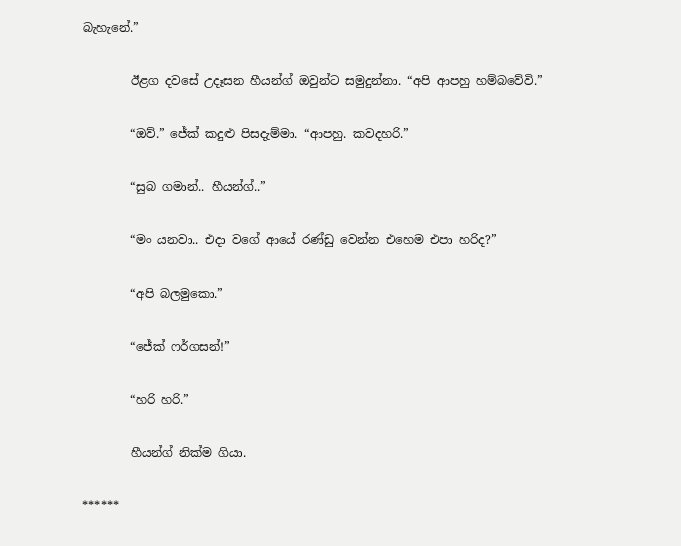බැහැනේ.”

        ඊළග දවසේ උදෑසන හීයන්ග් ඔවුන්ට සමුදුන්නා. “අපි ආපහු හම්බවේවි.”

        “ඔව්.” ජේක් කදුළු පිසදැම්මා. “ආපහු. කවදහරි.”

        “සුබ ගමාන්.. හීයන්ග්..”

        “මං යනවා.. එදා වගේ ආයේ රණ්ඩු වෙන්න එහෙම එපා හරිද?”

        “අපි බලමුකො.”

        “ජේක් ෆර්ගසන්!”

        “හරි හරි.”

        හීයන්ග් නික්ම ගියා.

******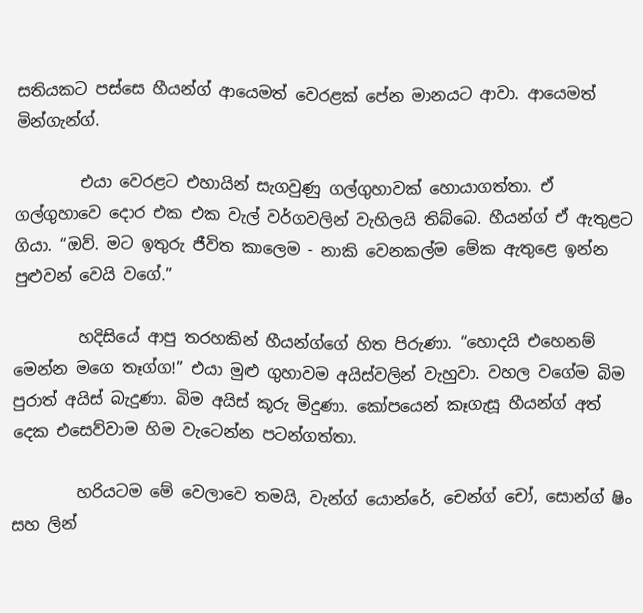සතියකට පස්සෙ හීයන්ග් ආයෙමත් වෙරළක් පේන මානයට ආවා. ආයෙමත් මින්ගැන්ග්.

        එයා වෙරළට එහායින් සැගවුණු ගල්ගුහාවක් හොයාගත්තා. ඒ ගල්ගුහාවෙ දොර එක එක වැල් වර්ගවලින් වැහිලයි තිබ්බෙ. හීයන්ග් ඒ ඇතුළට ගියා. “ඔව්. මට ඉතුරු ජීවිත කාලෙම - නාකි වෙනකල්ම මේක ඇතුළෙ ඉන්න පුළුවන් වෙයි වගේ.”

        හදිසියේ ආපු තරහකින් හීයන්ග්ගේ හිත පිරුණා. “හොදයි එහෙනම් මෙන්න මගෙ තෑග්ග!” එයා මුළු ගුහාවම අයිස්වලින් වැහුවා. වහල වගේම බිම පුරාත් අයිස් බැදුණා. බිම අයිස් කූරු මිදුණා. කෝපයෙන් කෑගැසූ හීයන්ග් අත් දෙක එසෙව්වාම හිම වැටෙන්න පටන්ගත්තා.

        හරියටම මේ වෙලාවෙ තමයි, වැන්ග් යොන්රේ, චෙන්ග් චෝ, සොන්ග් ෂිං සහ ලින්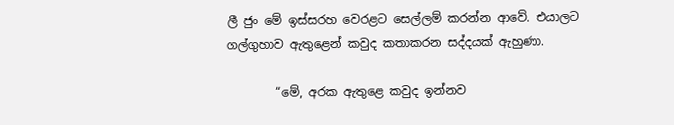ලී ජුං මේ ඉස්සරහ වෙරළට සෙල්ලම් කරන්න ආවේ. එයාලට ගල්ගුහාව ඇතුළෙන් කවුද කතාකරන සද්දයක් ඇහුණා.

        “මේ, අරක ඇතුළෙ කවුද ඉන්නව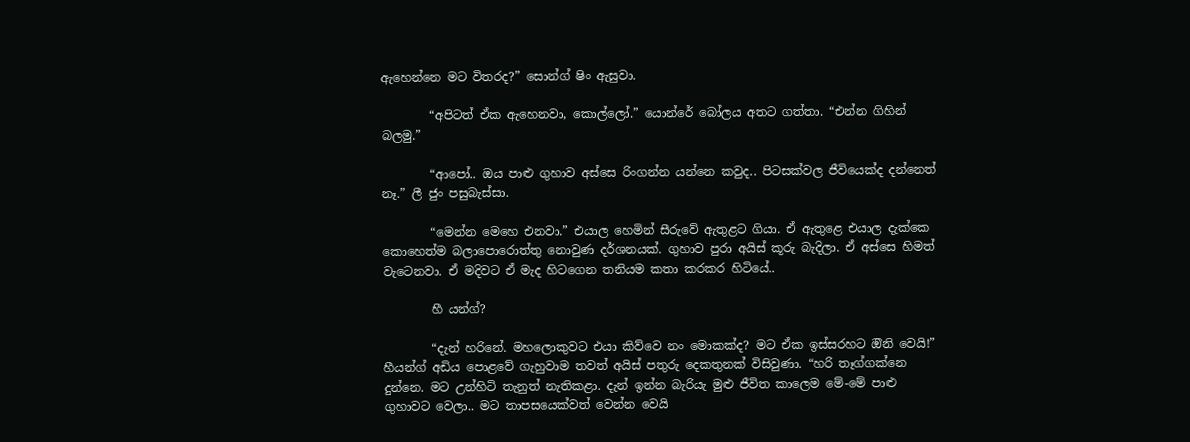ඇහෙන්නෙ මට විතරද?” සොන්ග් ෂිං ඇසුවා.

        “අපිටත් ඒක ඇහෙනවා, කොල්ලෝ.” යොන්රේ බෝලය අතට ගත්තා. “එන්න ගිහින් බලමු.”

        “ආපෝ.. ඔය පාළු ගුහාව අස්සෙ රිංගන්න යන්නෙ කවුද.. පිටසක්වල ජීවියෙක්ද දන්නෙත් නෑ.” ලී ජුං පසුබැස්සා.

        “මෙන්න මෙහෙ එනවා.” එයාල හෙමින් සීරුවේ ඇතුළට ගියා. ඒ ඇතුළෙ එයාල දැක්කෙ කොහෙත්ම බලාපොරොත්තු නොවුණ දර්ශනයක්. ගුහාව පුරා අයිස් කූරු බැදිලා. ඒ අස්සෙ හිමත් වැටෙනවා. ඒ මදිවට ඒ මැද හිටගෙන තනියම කතා කරකර හිටියේ..

        හී යන්ග්?

        “දැන් හරිනේ. මහලොකුවට එයා කිව්වෙ නං මොකක්ද? මට ඒක ඉස්සරහට ඔිනි වෙයි!” හීයන්ග් අඩිය පොළවේ ගැහුවාම තවත් අයිස් පතුරු දෙකතුනක් විසිවුණා. “හරි තෑග්ගක්නෙ දුන්නෙ. මට උන්හිටි තැනුත් නැතිකළා. දැන් ඉන්න බැරියැ මුළු ජීවිත කාලෙම මේ-මේ පාළු ගුහාවට වෙලා.. මට තාපසයෙක්වත් වෙන්න වෙයි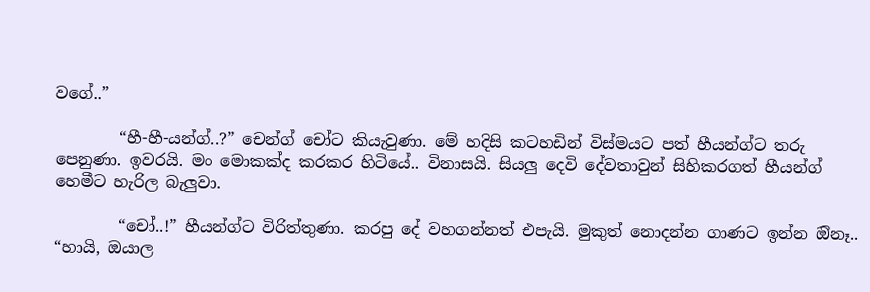වගේ..”

        “හී-හී-යන්ග්..?” චෙන්ග් චෝට කියැවුණා. මේ හදිසි කටහඩින් විස්මයට පත් හීයන්ග්ට තරු පෙනුණා. ඉවරයි. මං මොකක්ද කරකර හිටියේ.. විනාසයි. සියලු දෙවි දේවතාවුන් සිහිකරගත් හීයන්ග් හෙමීට හැරිල බැලුවා.

        “චෝ..!” හීයන්ග්ට විරිත්තුණා. කරපු දේ වහගන්නත් එපැයි. මුකුත් නොදන්න ගාණට ඉන්න ඔිනෑ.. “හායි, ඔයාල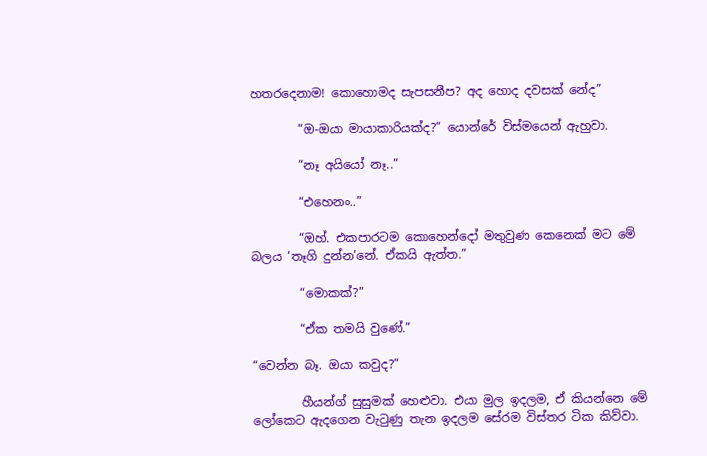හතරදෙනාම! කොහොමද සැපසනීප? අද හොද දවසක් නේද”

        “ඔ-ඔයා මායාකාරියක්ද?” යොන්රේ විස්මයෙන් ඇහුවා.

        “නෑ අයියෝ නෑ..”

        “එහෙනං..”

        “ඔහ්. එකපාරටම කොහෙන්දෝ මතුවුණ කෙනෙක් මට මේ බලය ‘තෑගි දුන්න’නේ. ඒකයි ඇත්ත.”

        “මොකක්?”

        “ඒක තමයි වුණේ.”

“වෙන්න බෑ. ඔයා කවුද?”

        හීයන්ග් සුසුමක් හෙළුවා. එයා මුල ඉදලම, ඒ කියන්නෙ මේ ලෝකෙට ඇදගෙන වැටුණු තැන ඉදලම සේරම විස්තර ටික කිව්වා.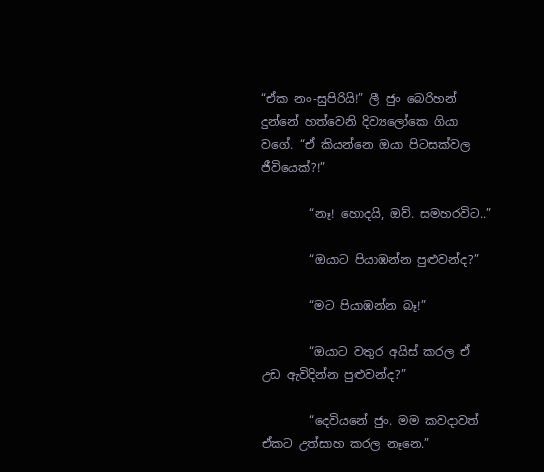“ඒක නං-සුපිරියි!” ලී ජුං බෙරිහන් දුන්නේ හත්වෙනි දිව්‍යලෝකෙ ගියා වගේ. “ඒ කියන්නෙ ඔයා පිටසක්වල ජීවියෙක්?!”

        “නෑ! හොදයි, ඔව්. සමහරවිට..”

        “ඔයාට පියාඹන්න පුළුවන්ද?”

        “මට පියාඹන්න බෑ!”

        “ඔයාට වතුර අයිස් කරල ඒ උඩ ඇවිදින්න පුළුවන්ද?”

        “දෙවියනේ ජුං. මම කවදාවත් ඒකට උත්සාහ කරල නෑනෙ.”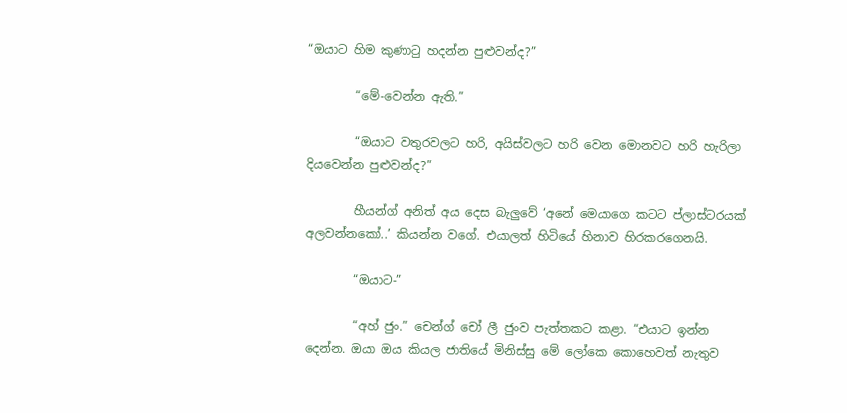“ඔයාට හිම කුණාටු හදන්න පුළුවන්ද?”

        “මේ-වෙන්න ඇති.”

        “ඔයාට වතුරවලට හරි, අයිස්වලට හරි වෙන මොනවට හරි හැරිලා දියවෙන්න පුළුවන්ද?”

        හීයන්ග් අනිත් අය දෙස බැලුවේ ‘අනේ මෙයාගෙ කටට ප්ලාස්ටරයක් අලවන්නකෝ..’ කියන්න වගේ. එයාලත් හිටියේ හිනාව හිරකරගෙනයි.

        “ඔයාට-”

        “අහ් ජුං.” චෙන්ග් චෝ ලී ජුංව පැත්තකට කළා. “එයාට ඉන්න දෙන්න. ඔයා ඔය කියල ජාතියේ මිනිස්සු මේ ලෝකෙ කොහෙවත් නැතුව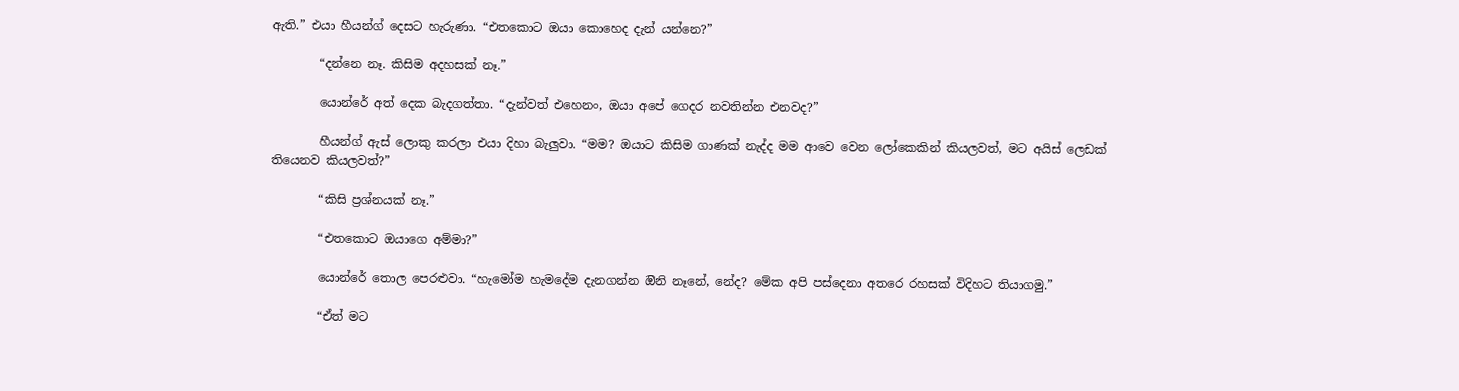ඇති.” එයා හීයන්ග් දෙසට හැරුණා. “එතකොට ඔයා කොහෙද දැන් යන්නෙ?”

        “දන්නෙ නෑ. කිසිම අදහසක් නෑ.”

        යොන්රේ අත් දෙක බැදගත්තා. “දැන්වත් එහෙනං, ඔයා අපේ ගෙදර නවතින්න එනවද?”

        හීයන්ග් ඇස් ලොකු කරලා එයා දිහා බැලුවා. “මම? ඔයාට කිසිම ගාණක් නැද්ද මම ආවෙ වෙන ලෝකෙකින් කියලවත්, මට අයිස් ලෙඩක් තියෙනව කියලවත්?”

        “කිසි ප්‍රශ්නයක් නෑ.”

        “එතකොට ඔයාගෙ අම්මා?”

        යොන්රේ තොල පෙරළුවා. “හැමෝම හැමදේම දැනගන්න ඔිනි නෑනේ, නේද? මේක අපි පස්දෙනා අතරෙ රහසක් විදිහට තියාගමු.”

        “ඒත් මට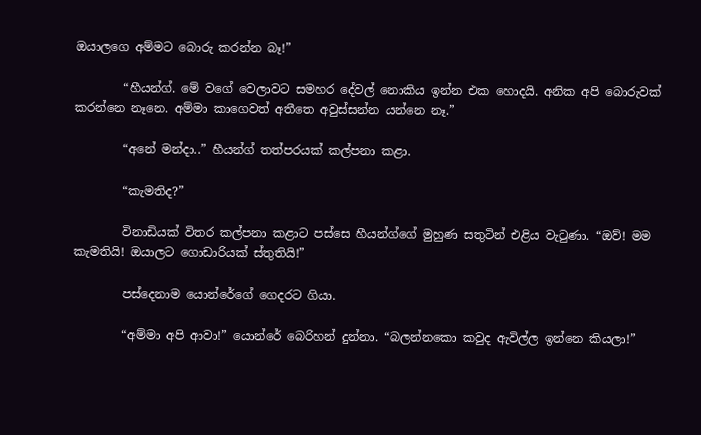ඔයාලගෙ අම්මට බොරු කරන්න බෑ!”

        “හීයන්ග්. මේ වගේ වෙලාවට සමහර දේවල් නොකිය ඉන්න එක හොදයි. අනික අපි බොරුවක් කරන්නෙ නෑනෙ. අම්මා කාගෙවත් අතීතෙ අවුස්සන්න යන්නෙ නෑ.”

        “අනේ මන්දා..” හීයන්ග් තත්පරයක් කල්පනා කළා.

        “කැමතිද?”

        විනාඩියක් විතර කල්පනා කළාට පස්සෙ හීයන්ග්ගේ මුහුණ සතුටින් එළිය වැටුණා. “ඔව්! මම කැමතියි! ඔයාලට ගොඩාරියක් ස්තුතියි!”

        පස්දෙනාම යොන්රේගේ ගෙදරට ගියා.

        “අම්මා අපි ආවා!” යොන්රේ බෙරිහන් දුන්නා. “බලන්නකො කවුද ඇවිල්ල ඉන්නෙ කියලා!”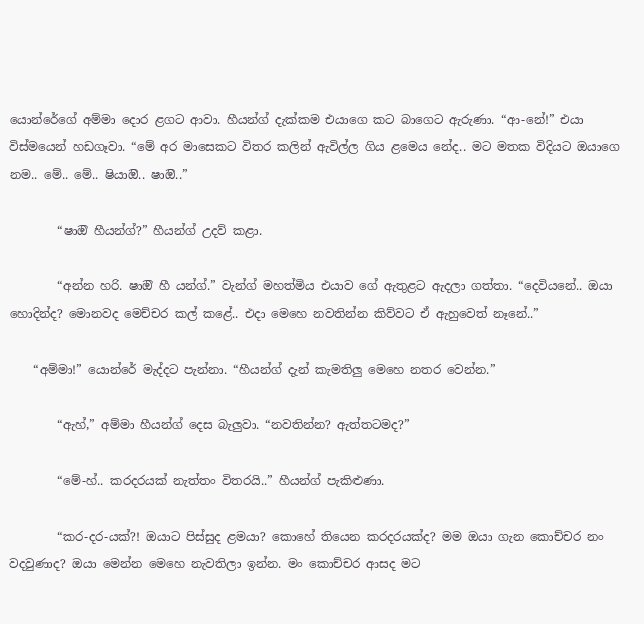යොන්රේගේ අම්මා දොර ළගට ආවා. හීයන්ග් දැක්කම එයාගෙ කට බාගෙට ඇරුණා. “ආ-නේ!” එයා විස්මයෙන් හඩගෑවා. “මේ අර මාසෙකට විතර කලින් ඇවිල්ල ගිය ළමෙය නේද.. මට මතක විදියට ඔයාගෙ නම.. මේ.. මේ.. ෂියාඔි.. ෂාඔි..”

        “ෂාඔි හීයන්ග්?” හීයන්ග් උදව් කළා.

        “අන්න හරි. ෂාඔි හී යන්ග්.” වැන්ග් මහත්මිය එයාව ගේ ඇතුළට ඇදලා ගත්තා. “දෙවියනේ.. ඔයා හොදින්ද? මොනවද මෙච්චර කල් කළේ.. එදා මෙහෙ නවතින්න කිව්වට ඒ ඇහුවෙත් නෑනේ..”

    “අම්මා!” යොන්රේ මැද්දට පැන්නා. “හීයන්ග් දැන් කැමතිලු මෙහෙ නතර වෙන්න.”

        “ඇහ්,” අම්මා හීයන්ග් දෙස බැලුවා. “නවතින්න? ඇත්තටමද?”

        “මේ-හ්.. කරදරයක් නැත්තං විතරයි..” හීයන්ග් පැකිළුණා.

        “කර-දර-යක්?! ඔයාට පිස්සුද ළමයා? කොහේ තියෙන කරදරයක්ද? මම ඔයා ගැන කොච්චර නං වදවුණාද? ඔයා මෙන්න මෙහෙ නැවතිලා ඉන්න. මං කොච්චර ආසද මට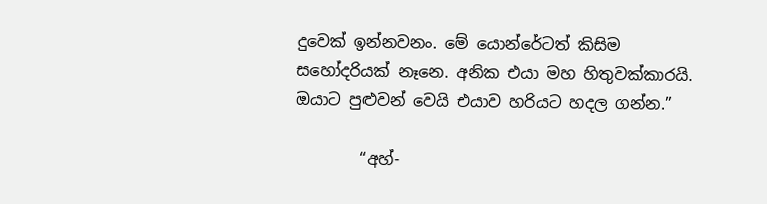දුවෙක් ඉන්නවනං. මේ යොන්රේටත් කිසිම සහෝදරියක් නෑනෙ. අනික එයා මහ හිතුවක්කාරයි. ඔයාට පුළුවන් වෙයි එයාව හරියට හදල ගන්න.”

        “අහ්-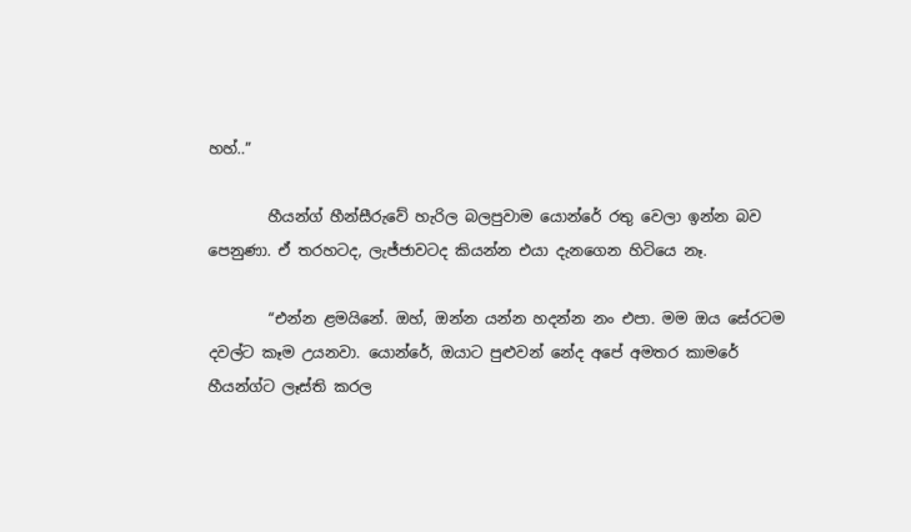හහ්..”

        හීයන්ග් හීන්සීරුවේ හැරිල බලපුවාම යොන්රේ රතු වෙලා ඉන්න බව පෙනුණා. ඒ තරහටද, ලැජ්ජාවටද කියන්න එයා දැනගෙන හිටියෙ නෑ.

        “එන්න ළමයිනේ. ඔහ්, ඔන්න යන්න හදන්න නං එපා. මම ඔය සේරටම දවල්ට කෑම උයනවා. යොන්රේ, ඔයාට පුළුවන් නේද අපේ අමතර කාමරේ හීයන්ග්ට ලෑස්ති කරල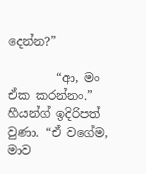දෙන්න?”

        “ආ, මං ඒක කරන්නං.” හීයන්ග් ඉදිරිපත් වුණා. “ඒ වගේම, මාව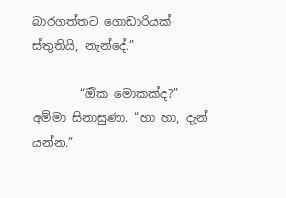බාරගත්තට ගොඩාරියක් ස්තුතියි, නැන්දේ.”

        “ඔික මොකක්ද?” අම්මා සිනාසුණා. “හා හා, දැන් යන්න.”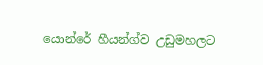යොන්රේ හීයන්ග්ව උඩුමහලට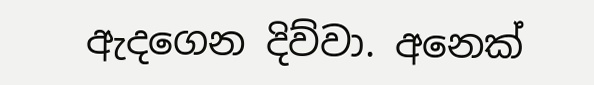ඇදගෙන දිව්වා. අනෙක්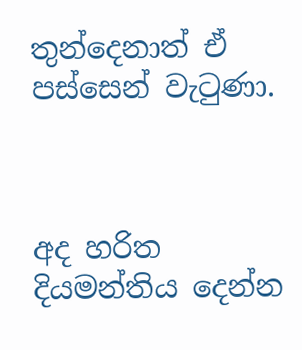තුන්දෙනාත් ඒ පස්සෙන් වැටුණා.



අද හරිත දියමන්තිය දෙන්න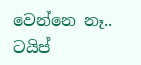වෙන්නෙ නෑ.. ටයිප්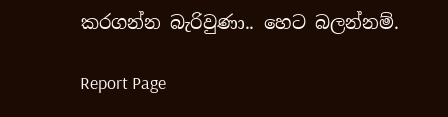කරගන්න බැරිවුණා.. හෙට බලන්නම්.

Report Page